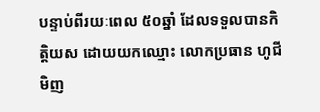បន្ទាប់ពីរយៈពេល ៥០ឆ្នាំ ដែលទទួលបានកិត្តិយស ដោយយកឈ្មោះ លោកប្រធាន ហូជីមិញ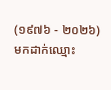(១៩៧៦ - ២០២៦) មកដាក់ឈ្មោះ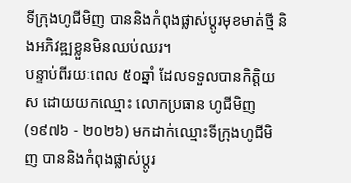ទីក្រុងហូជីមិញ បាននិងកំពុងផ្លាស់ប្តូរមុខមាត់ថ្មី និងអភិវឌ្ឍខ្លួនមិនឈប់ឈរ។
បន្ទាប់ពីរយៈពេល ៥០ឆ្នាំ ដែលទទួលបានកិត្តិយស ដោយយកឈ្មោះ លោកប្រធាន ហូជីមិញ (១៩៧៦ - ២០២៦) មកដាក់ឈ្មោះទីក្រុងហូជីមិញ បាននិងកំពុងផ្លាស់ប្តូរ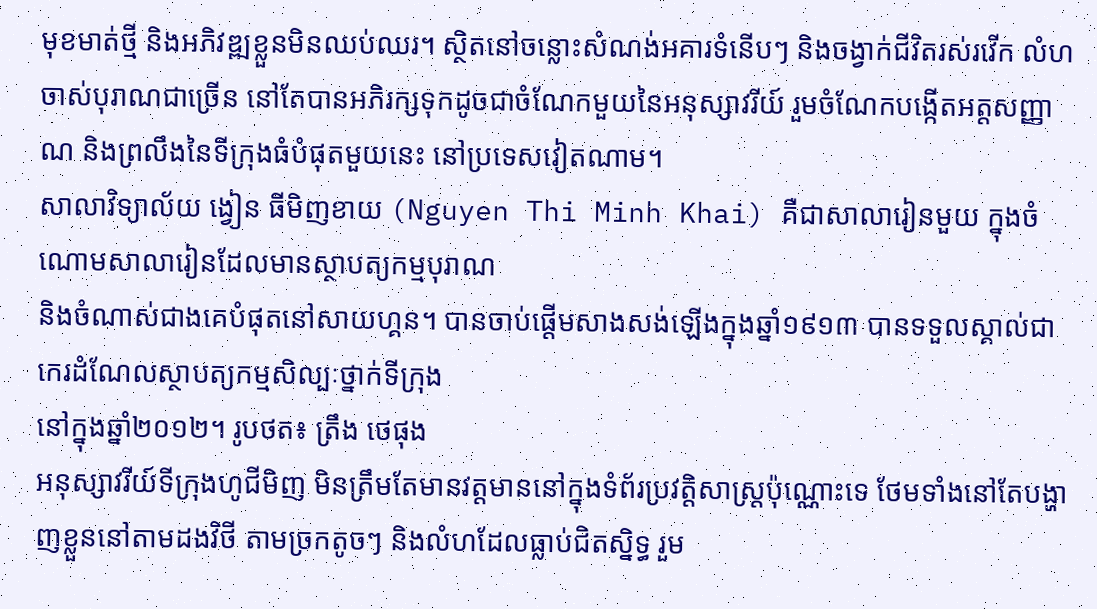មុខមាត់ថ្មី និងអភិវឌ្ឍខ្លួនមិនឈប់ឈរ។ ស្ថិតនៅចន្លោះសំណង់អគារទំនើបៗ និងចង្វាក់ជីវិតរស់រវើក លំហចាស់បុរាណជាច្រើន នៅតែបានអភិរក្សទុកដូចជាចំណែកមួយនៃអនុស្សាវរីយ៍ រួមចំណែកបង្កើតអត្តសញ្ញាណ និងព្រលឹងនៃទីក្រុងធំបំផុតមួយនេះ នៅប្រទេសវៀតណាម។
សាលាវិទ្យាល័យ ង្វៀន ធីមិញខាយ (Nguyen Thi Minh Khai) គឺជាសាលារៀនមួយ ក្នុងចំណោមសាលារៀនដែលមានស្ថាបត្យកម្មបុរាណ
និងចំណាស់ជាងគេបំផុតនៅសាយហ្គន។ បានចាប់ផ្តើមសាងសង់ឡើងក្នុងឆ្នាំ១៩១៣ បានទទួលស្គាល់ជាកេរដំណែលស្ថាបត្យកម្មសិល្បៈថ្នាក់ទីក្រុង
នៅក្នុងឆ្នាំ២០១២។ រូបថត៖ ត្រឹង ថេផុង
អនុស្សាវរីយ៍ទីក្រុងហូជីមិញ មិនត្រឹមតែមានវត្តមាននៅក្នុងទំព័រប្រវត្តិសាស្ត្រប៉ុណ្ណោះទេ ថែមទាំងនៅតែបង្ហាញខ្លួននៅតាមដងវិថី តាមច្រកតូចៗ និងលំហដែលធ្លាប់ជិតស្និទ្ធ រួម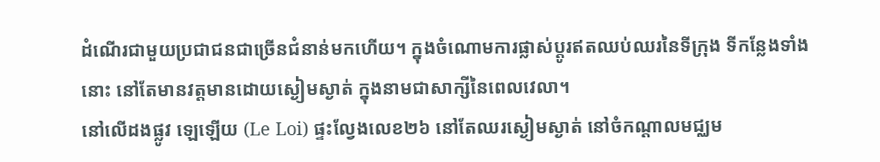ដំណើរជាមួយប្រជាជនជាច្រើនជំនាន់មកហើយ។ ក្នុងចំណោមការផ្លាស់ប្តូរឥតឈប់ឈរនៃទីក្រុង ទីកន្លែងទាំងនោះ នៅតែមានវត្តមានដោយស្ងៀមស្ងាត់ ក្នុងនាមជាសាក្សីនៃពេលវេលា។
នៅលើដងផ្លូវ ឡេឡើយ (Le Loi) ផ្ទះល្វែងលេខ២៦ នៅតែឈរស្ងៀមស្ងាត់ នៅចំកណ្តាលមជ្ឈម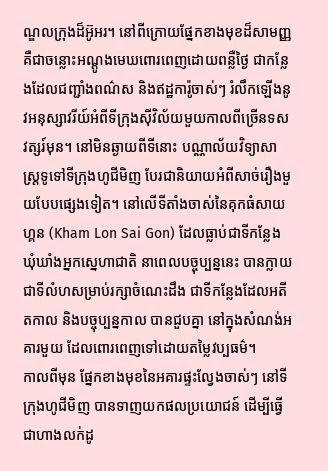ណ្ឌលក្រុងដ៏អ៊ូអរ។ នៅពីក្រោយផ្នែកខាងមុខដ៏សាមញ្ញ គឺជាចន្លោះអណ្តូងមេឃពោរពេញដោយពន្លឺថ្ងៃ ជាកន្លែងដែលជញ្ជាំងពណ៌ស និងឥដ្ឋការ៉ូចាស់ៗ រំលឹកឡើងនូវអនុស្សាវរីយ៍អំពីទីក្រុងស៊ីវិល័យមួយកាលពីច្រើនទសវត្សរ៍មុន។ នៅមិនឆ្ងាយពីទីនោះ បណ្ណាល័យវិទ្យាសាស្ត្រទូទៅទីក្រុងហូជីមិញ បែរជានិយាយអំពីសាច់រឿងមួយបែបផ្សេងទៀត។ នៅលើទីតាំងចាស់នៃគុកធំសាយហ្គន (Kham Lon Sai Gon) ដែលធ្លាប់ជាទីកន្លែងឃុំឃាំងអ្នកស្នេហាជាតិ នាពេលបច្ចុប្បន្ននេះ បានក្លាយជាទីលំហសម្រាប់រក្សាចំណេះដឹង ជាទីកន្លែងដែលអតីតកាល និងបច្ចុប្បន្នកាល បានជួបគ្នា នៅក្នុងសំណង់អគារមួយ ដែលពោរពេញទៅដោយតម្លៃវប្បធម៌។
កាលពីមុន ផ្នែកខាងមុខនៃអគារផ្ទះល្វែងចាស់ៗ នៅទីក្រុងហូជីមិញ បានទាញយកផលប្រយោជន៍ ដើម្បីធ្វើជាហាងលក់ដូ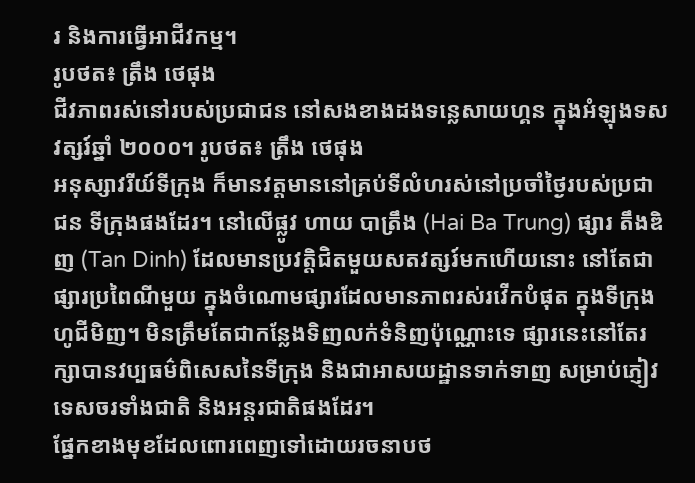រ និងការធ្វើអាជីវកម្ម។
រូបថត៖ ត្រឹង ថេផុង
ជីវភាពរស់នៅរបស់ប្រជាជន នៅសងខាងដងទន្លេសាយហ្គន ក្នុងអំឡុងទសវត្សរ៍ឆ្នាំ ២០០០។ រូបថត៖ ត្រឹង ថេផុង
អនុស្សាវរីយ៍ទីក្រុង ក៏មានវត្តមាននៅគ្រប់ទីលំហរស់នៅប្រចាំថ្ងៃរបស់ប្រជាជន ទីក្រុងផងដែរ។ នៅលើផ្លូវ ហាយ បាត្រឹង (Hai Ba Trung) ផ្សារ តឹងឌិញ (Tan Dinh) ដែលមានប្រវត្តិជិតមួយសតវត្សរ៍មកហើយនោះ នៅតែជាផ្សារប្រពៃណីមួយ ក្នុងចំណោមផ្សារដែលមានភាពរស់រវើកបំផុត ក្នុងទីក្រុងហូជីមិញ។ មិនត្រឹមតែជាកន្លែងទិញលក់ទំនិញប៉ុណ្ណោះទេ ផ្សារនេះនៅតែរក្សាបានវប្បធម៌ពិសេសនៃទីក្រុង និងជាអាសយដ្ឋានទាក់ទាញ សម្រាប់ភ្ញៀវទេសចរទាំងជាតិ និងអន្តរជាតិផងដែរ។
ផ្នែកខាងមុខដែលពោរពេញទៅដោយរចនាបថ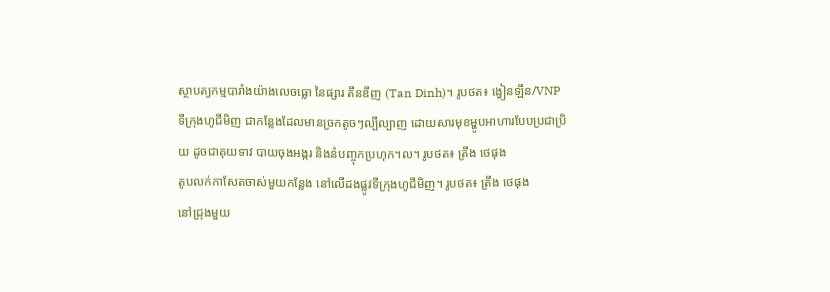ស្ថាបត្យកម្មបារាំងយ៉ាងលេចធ្លោ នៃផ្សារ តឹនឌីញ (Tan Dinh)។ រូបថត៖ ង្វៀនឡឹន/VNP
ទីក្រុងហូជីមិញ ជាកន្លែងដែលមានច្រកតូចៗល្បីល្បាញ ដោយសារមុខម្ហូបអាហារបែបប្រជាប្រិយ ដូចជាគុយទាវ បាយចុងអង្ករ និងនំបញ្ចុកប្រហុក។ល។ រូបថត៖ ត្រឹង ថេផុង
តូបលក់កាសែតចាស់មួយកន្លែង នៅលើដងផ្លូវទីក្រុងហូជីមិញ។ រូបថត៖ ត្រឹង ថេផុង
នៅជ្រុងមួយ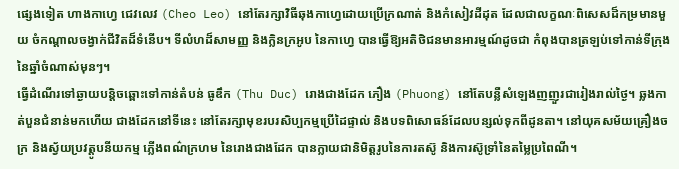ផ្សេងទៀត ហាងកាហ្វេ ជេវលេវ (Cheo Leo) នៅតែរក្សាវិធីឆុងកាហ្វេដោយប្រើក្រណាត់ និងកំសៀវដីដុត ដែលជាលក្ខណៈពិសេសដ៏កម្រមានមួយ ចំកណ្តាលចង្វាក់ជីវិតដ៏ទំនើប។ ទីលំហដ៏សាមញ្ញ និងក្លិនក្រអូប នៃកាហ្វេ បានធ្វើឱ្យអតិថិជនមានអារម្មណ៍ដូចជា កំពុងបានត្រឡប់ទៅកាន់ទីក្រុង នៃឆ្នាំចំណាស់មុនៗ។
ធ្វើដំណើរទៅឆ្ងាយបន្តិចឆ្ពោះទៅកាន់តំបន់ ធូឌឹក (Thu Duc) រោងជាងដែក ភឿង (Phuong) នៅតែបន្លឺសំឡេងញញួរជារៀងរាល់ថ្ងៃ។ ឆ្លងកាត់បួនជំនាន់មកហើយ ជាងដែកនៅទីនេះ នៅតែរក្សាមុខរបរសិប្បកម្មប្រើដៃផ្ទាល់ និងបទពិសោធន៍ដែលបន្សល់ទុកពីដូនតា។ នៅយុគសម័យគ្រឿងចក្រ និងស្វ័យប្រវត្តូបនីយកម្ម ភ្លើងពណ៌ក្រហម នៃរោងជាងដែក បានក្លាយជានិមិត្តរូបនៃការតស៊ូ និងការស៊ូទ្រាំនៃតម្លៃប្រពៃណី។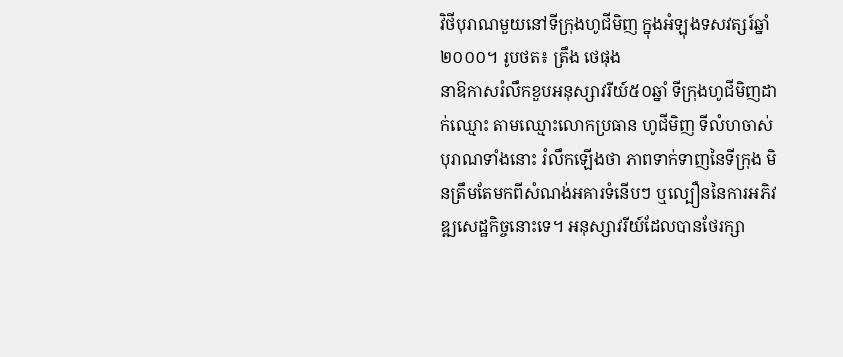វិថីបុរាណមួយនៅទីក្រុងហូជីមិញ ក្នុងអំឡុងទសវត្សរ៍ឆ្នាំ២០០០។ រូបថត៖ ត្រឹង ថេផុង
នាឱកាសរំលឹកខួបអនុស្សាវរីយ៍៥០ឆ្នាំ ទីក្រុងហូជីមិញដាក់ឈ្មោះ តាមឈ្មោះលោកប្រធាន ហូជីមិញ ទីលំហចាស់បុរាណទាំងនោះ រំលឹកឡើងថា ភាពទាក់ទាញនៃទីក្រុង មិនត្រឹមតែមកពីសំណង់អគារទំនើបៗ ឬល្បឿននៃការអភិវឌ្ឍសេដ្ឋកិច្ចនោះទេ។ អនុស្សាវរីយ៍ដែលបានថែរក្សា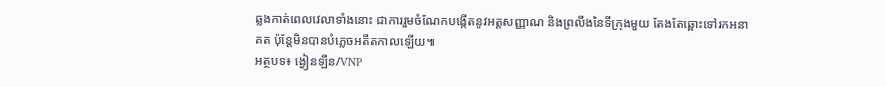ឆ្លងកាត់ពេលវេលាទាំងនោះ ជាការរួមចំណែកបង្កើតនូវអត្តសញ្ញាណ និងព្រលឹងនៃទីក្រុងមួយ តែងតែឆ្ពោះទៅរកអនាគត ប៉ុន្តែមិនបានបំភ្លេចអតីតកាលឡើយ៕
អត្ថបទ៖ ង្វៀនឡឹន/VNP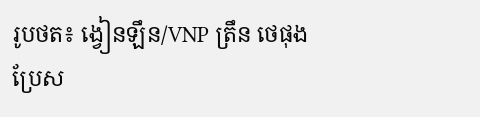រូបថត៖ ង្វៀនឡឹន/VNP ត្រឹន ថេផុង
ប្រែស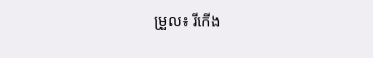ម្រួល៖ រីកើង